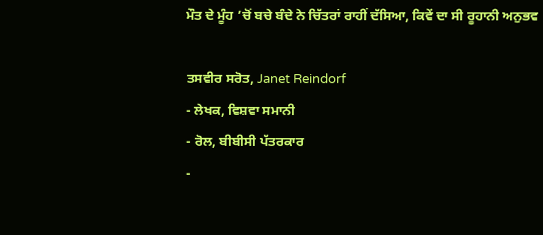ਮੌਤ ਦੇ ਮੂੰਹ ’ਚੋਂ ਬਚੇ ਬੰਦੇ ਨੇ ਚਿੱਤਰਾਂ ਰਾਹੀਂ ਦੱਸਿਆ, ਕਿਵੇਂ ਦਾ ਸੀ ਰੂਹਾਨੀ ਅਨੁਭਵ

ਤਸਵੀਰ ਸਰੋਤ, Janet Reindorf
- ਲੇਖਕ, ਵਿਸ਼ਵਾ ਸਮਾਨੀ
- ਰੋਲ, ਬੀਬੀਸੀ ਪੱਤਰਕਾਰ
-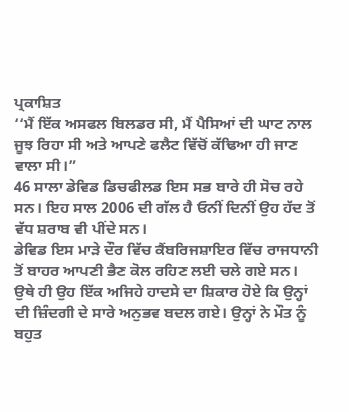ਪ੍ਰਕਾਸ਼ਿਤ
‘‘ਮੈਂ ਇੱਕ ਅਸਫਲ ਬਿਲਡਰ ਸੀ, ਮੈਂ ਪੈਸਿਆਂ ਦੀ ਘਾਟ ਨਾਲ ਜੂਝ ਰਿਹਾ ਸੀ ਅਤੇ ਆਪਣੇ ਫਲੈਟ ਵਿੱਚੋਂ ਕੱਢਿਆ ਹੀ ਜਾਣ ਵਾਲਾ ਸੀ।”
46 ਸਾਲਾ ਡੇਵਿਡ ਡਿਚਫੀਲਡ ਇਸ ਸਭ ਬਾਰੇ ਹੀ ਸੋਚ ਰਹੇ ਸਨ। ਇਹ ਸਾਲ 2006 ਦੀ ਗੱਲ ਹੈ ਓਨੀਂ ਦਿਨੀਂ ਉਹ ਹੱਦ ਤੋਂ ਵੱਧ ਸ਼ਰਾਬ ਵੀ ਪੀਂਦੇ ਸਨ।
ਡੇਵਿਡ ਇਸ ਮਾੜੇ ਦੌਰ ਵਿੱਚ ਕੈਂਬਰਿਜਸ਼ਾਇਰ ਵਿੱਚ ਰਾਜਧਾਨੀ ਤੋਂ ਬਾਹਰ ਆਪਣੀ ਭੈਣ ਕੋਲ ਰਹਿਣ ਲਈ ਚਲੇ ਗਏ ਸਨ।
ਉਥੇ ਹੀ ਉਹ ਇੱਕ ਅਜਿਹੇ ਹਾਦਸੇ ਦਾ ਸ਼ਿਕਾਰ ਹੋਏ ਕਿ ਉਨ੍ਹਾਂ ਦੀ ਜ਼ਿੰਦਗੀ ਦੇ ਸਾਰੇ ਅਨੁਭਵ ਬਦਲ ਗਏ। ਉਨ੍ਹਾਂ ਨੇ ਮੌਤ ਨੂੰ ਬਹੁਤ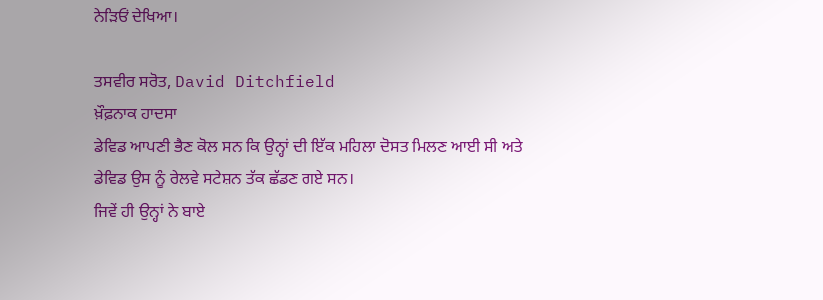ਨੇੜਿਓਂ ਦੇਖਿਆ।

ਤਸਵੀਰ ਸਰੋਤ, David Ditchfield
ਖ਼ੌਫ਼ਨਾਕ ਹਾਦਸਾ
ਡੇਵਿਡ ਆਪਣੀ ਭੈਣ ਕੋਲ ਸਨ ਕਿ ਉਨ੍ਹਾਂ ਦੀ ਇੱਕ ਮਹਿਲਾ ਦੋਸਤ ਮਿਲਣ ਆਈ ਸੀ ਅਤੇ ਡੇਵਿਡ ਉਸ ਨੂੰ ਰੇਲਵੇ ਸਟੇਸ਼ਨ ਤੱਕ ਛੱਡਣ ਗਏ ਸਨ।
ਜਿਵੇਂ ਹੀ ਉਨ੍ਹਾਂ ਨੇ ਬਾਏ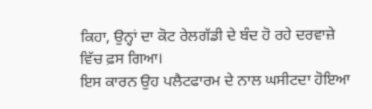ਕਿਹਾ, ਉਨ੍ਹਾਂ ਦਾ ਕੋਟ ਰੇਲਗੱਡੀ ਦੇ ਬੰਦ ਹੋ ਰਹੇ ਦਰਵਾਜ਼ੇ ਵਿੱਚ ਫ਼ਸ ਗਿਆ।
ਇਸ ਕਾਰਨ ਉਹ ਪਲੈਟਫਾਰਮ ਦੇ ਨਾਲ ਘਸੀਟਦਾ ਹੋਇਆ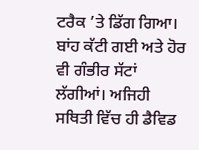ਟਰੈਕ ’ਤੇ ਡਿੱਗ ਗਿਆ।
ਬਾਂਹ ਕੱਟੀ ਗਈ ਅਤੇ ਹੋਰ ਵੀ ਗੰਭੀਰ ਸੱਟਾਂ ਲੱਗੀਆਂ। ਅਜਿਹੀ ਸਥਿਤੀ ਵਿੱਚ ਹੀ ਡੈਵਿਡ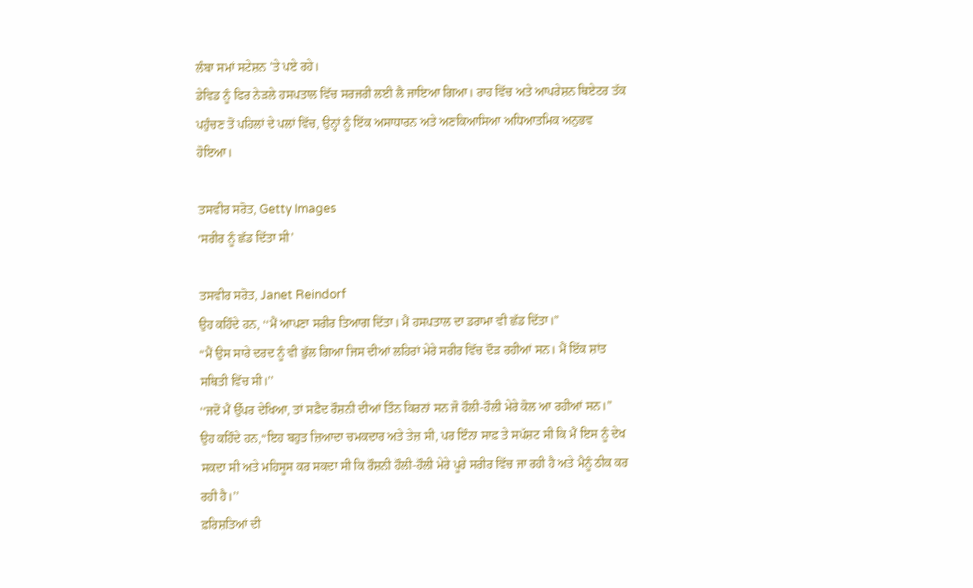ਲੰਬਾ ਸਮਾਂ ਸਟੇਸ਼ਨ ’ਤੇ ਪਏ ਰਹੇ।
ਡੇਵਿਡ ਨੂੰ ਫਿਰ ਨੇੜਲੇ ਹਸਪਤਾਲ ਵਿੱਚ ਸਰਜਰੀ ਲਈ ਲੈ ਜਾਇਆ ਗਿਆ। ਰਾਹ ਵਿੱਚ ਅਤੇ ਆਪਰੇਸ਼ਨ ਥਿਏਟਰ ਤੱਕ ਪਹੁੰਚਣ ਤੋਂ ਪਹਿਲਾਂ ਦੇ ਪਲਾਂ ਵਿੱਚ, ਉਨ੍ਹਾਂ ਨੂੰ ਇੱਕ ਅਸਾਧਾਰਨ ਅਤੇ ਅਣਕਿਆਸਿਆ ਅਧਿਆਤਮਿਕ ਅਨੁਭਵ ਹੋਇਆ।

ਤਸਵੀਰ ਸਰੋਤ, Getty Images
‘ਸਰੀਰ ਨੂੰ ਛੱਡ ਦਿੱਤਾ ਸੀ’

ਤਸਵੀਰ ਸਰੋਤ, Janet Reindorf
ਉਹ ਕਹਿੰਦੇ ਹਨ, ‘‘ਮੈਂ ਆਪਣਾ ਸਰੀਰ ਤਿਆਗ ਦਿੱਤਾ। ਮੈਂ ਹਸਪਤਾਲ ਦਾ ਡਰਾਮਾ ਵੀ ਛੱਡ ਦਿੱਤਾ।”
“ਮੈਂ ਉਸ ਸਾਰੇ ਦਰਦ ਨੂੰ ਵੀ ਭੁੱਲ ਗਿਆ ਜਿਸ ਦੀਆਂ ਲਹਿਰਾਂ ਮੇਰੇ ਸਰੀਰ ਵਿੱਚ ਦੌੜ ਰਹੀਆਂ ਸਨ। ਮੈਂ ਇੱਕ ਸ਼ਾਂਤ ਸਥਿਤੀ ਵਿੱਚ ਸੀ।’’
‘‘ਜਦੋਂ ਮੈਂ ਉੱਪਰ ਦੇਖਿਆ, ਤਾਂ ਸਫ਼ੈਦ ਰੌਸ਼ਨੀ ਦੀਆਂ ਤਿੰਨ ਕਿਰਨਾਂ ਸਨ ਜੋ ਹੌਲੀ-ਹੌਲੀ ਮੇਰੇ ਕੋਲ ਆ ਰਹੀਆਂ ਸਨ।”
ਉਹ ਕਹਿੰਦੇ ਹਨ,“ਇਹ ਬਹੁਤ ਜ਼ਿਆਦਾ ਚਮਕਦਾਰ ਅਤੇ ਤੇਜ਼ ਸੀ, ਪਰ ਇੰਨਾ ਸਾਫ਼ ਤੇ ਸਪੱਸ਼ਟ ਸੀ ਕਿ ਮੈਂ ਇਸ ਨੂੰ ਦੇਖ ਸਕਦਾ ਸੀ ਅਤੇ ਮਹਿਸੂਸ ਕਰ ਸਕਦਾ ਸੀ ਕਿ ਰੌਸ਼ਨੀ ਹੌਲੀ-ਹੌਲੀ ਮੇਰੇ ਪੂਰੇ ਸਰੀਰ ਵਿੱਚ ਜਾ ਰਹੀ ਹੈ ਅਤੇ ਮੈਨੂੰ ਠੀਕ ਕਰ ਰਹੀ ਹੈ।’’
ਫ਼ਰਿਸ਼ਤਿਆਂ ਦੀ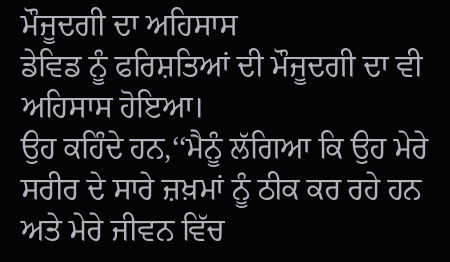ਮੌਜੂਦਗੀ ਦਾ ਅਹਿਸਾਸ
ਡੇਵਿਡ ਨੂੰ ਫਰਿਸ਼ਤਿਆਂ ਦੀ ਮੌਜੂਦਗੀ ਦਾ ਵੀ ਅਹਿਸਾਸ ਹੋਇਆ।
ਉਹ ਕਹਿੰਦੇ ਹਨ,‘‘ਮੈਨੂੰ ਲੱਗਿਆ ਕਿ ਉਹ ਮੇਰੇ ਸਰੀਰ ਦੇ ਸਾਰੇ ਜ਼ਖ਼ਮਾਂ ਨੂੰ ਠੀਕ ਕਰ ਰਹੇ ਹਨ ਅਤੇ ਮੇਰੇ ਜੀਵਨ ਵਿੱਚ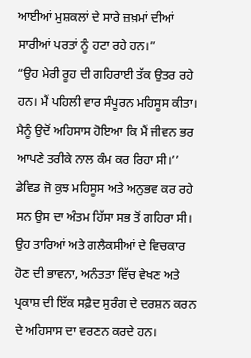ਆਈਆਂ ਮੁਸ਼ਕਲਾਂ ਦੇ ਸਾਰੇ ਜ਼ਖ਼ਮਾਂ ਦੀਆਂ ਸਾਰੀਆਂ ਪਰਤਾਂ ਨੂੰ ਹਟਾ ਰਹੇ ਹਨ।”
“ਉਹ ਮੇਰੀ ਰੂਹ ਦੀ ਗਹਿਰਾਈ ਤੱਕ ਉਤਰ ਰਹੇ ਹਨ। ਮੈਂ ਪਹਿਲੀ ਵਾਰ ਸੰਪੂਰਨ ਮਹਿਸੂਸ ਕੀਤਾ। ਮੈਨੂੰ ਉਦੋਂ ਅਹਿਸਾਸ ਹੋਇਆ ਕਿ ਮੈਂ ਜੀਵਨ ਭਰ ਆਪਣੇ ਤਰੀਕੇ ਨਾਲ ਕੰਮ ਕਰ ਰਿਹਾ ਸੀ।’’
ਡੇਵਿਡ ਜੋ ਕੁਝ ਮਹਿਸੂਸ ਅਤੇ ਅਨੁਭਵ ਕਰ ਰਹੇ ਸਨ ਉਸ ਦਾ ਅੰਤਮ ਹਿੱਸਾ ਸਭ ਤੋਂ ਗਹਿਰਾ ਸੀ।
ਉਹ ਤਾਰਿਆਂ ਅਤੇ ਗਲੈਕਸੀਆਂ ਦੇ ਵਿਚਕਾਰ ਹੋਣ ਦੀ ਭਾਵਨਾ, ਅਨੰਤਤਾ ਵਿੱਚ ਵੇਖਣ ਅਤੇ ਪ੍ਰਕਾਸ਼ ਦੀ ਇੱਕ ਸਫ਼ੈਦ ਸੁਰੰਗ ਦੇ ਦਰਸ਼ਨ ਕਰਨ ਦੇ ਅਹਿਸਾਸ ਦਾ ਵਰਣਨ ਕਰਦੇ ਹਨ।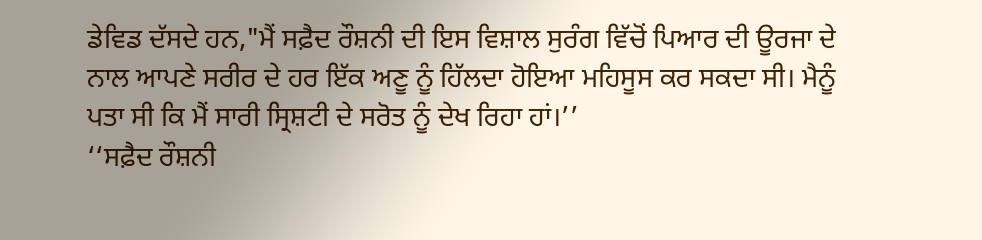ਡੇਵਿਡ ਦੱਸਦੇ ਹਨ,"ਮੈਂ ਸਫ਼ੈਦ ਰੌਸ਼ਨੀ ਦੀ ਇਸ ਵਿਸ਼ਾਲ ਸੁਰੰਗ ਵਿੱਚੋਂ ਪਿਆਰ ਦੀ ਊਰਜਾ ਦੇ ਨਾਲ ਆਪਣੇ ਸਰੀਰ ਦੇ ਹਰ ਇੱਕ ਅਣੂ ਨੂੰ ਹਿੱਲਦਾ ਹੋਇਆ ਮਹਿਸੂਸ ਕਰ ਸਕਦਾ ਸੀ। ਮੈਨੂੰ ਪਤਾ ਸੀ ਕਿ ਮੈਂ ਸਾਰੀ ਸ੍ਰਿਸ਼ਟੀ ਦੇ ਸਰੋਤ ਨੂੰ ਦੇਖ ਰਿਹਾ ਹਾਂ।’’
‘‘ਸਫ਼ੈਦ ਰੌਸ਼ਨੀ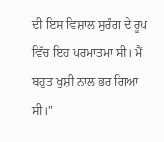ਦੀ ਇਸ ਵਿਸ਼ਾਲ ਸੁਰੰਗ ਦੇ ਰੂਪ ਵਿੱਚ ਇਹ ਪਰਮਾਤਮਾ ਸੀ। ਮੈਂ ਬਹੁਤ ਖੁਸ਼ੀ ਨਾਲ ਭਰ ਗਿਆ ਸੀ।"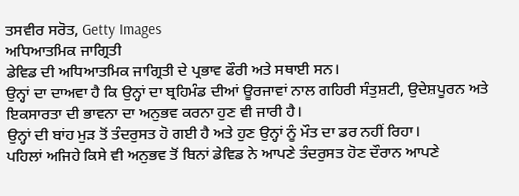ਤਸਵੀਰ ਸਰੋਤ, Getty Images
ਅਧਿਆਤਮਿਕ ਜਾਗ੍ਰਿਤੀ
ਡੇਵਿਡ ਦੀ ਅਧਿਆਤਮਿਕ ਜਾਗ੍ਰਿਤੀ ਦੇ ਪ੍ਰਭਾਵ ਫੌਰੀ ਅਤੇ ਸਥਾਈ ਸਨ।
ਉਨ੍ਹਾਂ ਦਾ ਦਾਅਵਾ ਹੈ ਕਿ ਉਨ੍ਹਾਂ ਦਾ ਬ੍ਰਹਿਮੰਡ ਦੀਆਂ ਊਰਜਾਵਾਂ ਨਾਲ ਗਹਿਰੀ ਸੰਤੁਸ਼ਟੀ, ਉਦੇਸ਼ਪੂਰਨ ਅਤੇ ਇਕਸਾਰਤਾ ਦੀ ਭਾਵਨਾ ਦਾ ਅਨੁਭਵ ਕਰਨਾ ਹੁਣ ਵੀ ਜਾਰੀ ਹੈ।
ਉਨ੍ਹਾਂ ਦੀ ਬਾਂਹ ਮੁੜ ਤੋਂ ਤੰਦਰੁਸਤ ਹੋ ਗਈ ਹੈ ਅਤੇ ਹੁਣ ਉਨ੍ਹਾਂ ਨੂੰ ਮੌਤ ਦਾ ਡਰ ਨਹੀਂ ਰਿਹਾ।
ਪਹਿਲਾਂ ਅਜਿਹੇ ਕਿਸੇ ਵੀ ਅਨੁਭਵ ਤੋਂ ਬਿਨਾਂ ਡੇਵਿਡ ਨੇ ਆਪਣੇ ਤੰਦਰੁਸਤ ਹੋਣ ਦੌਰਾਨ ਆਪਣੇ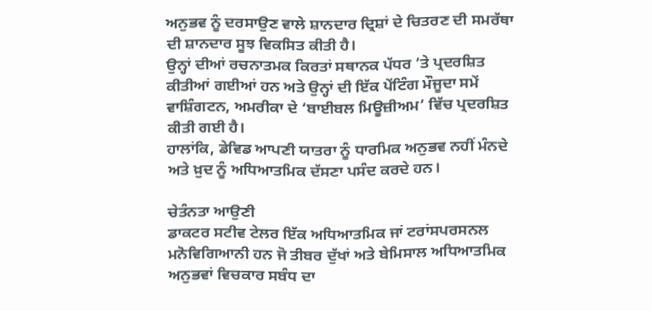ਅਨੁਭਵ ਨੂੰ ਦਰਸਾਉਣ ਵਾਲੇ ਸ਼ਾਨਦਾਰ ਦ੍ਰਿਸ਼ਾਂ ਦੇ ਚਿਤਰਣ ਦੀ ਸਮਰੱਥਾ ਦੀ ਸ਼ਾਨਦਾਰ ਸੂਝ ਵਿਕਸਿਤ ਕੀਤੀ ਹੈ।
ਉਨ੍ਹਾਂ ਦੀਆਂ ਰਚਨਾਤਮਕ ਕਿਰਤਾਂ ਸਥਾਨਕ ਪੱਧਰ ’ਤੇ ਪ੍ਰਦਰਸ਼ਿਤ ਕੀਤੀਆਂ ਗਈਆਂ ਹਨ ਅਤੇ ਉਨ੍ਹਾਂ ਦੀ ਇੱਕ ਪੇਂਟਿੰਗ ਮੌਜੂਦਾ ਸਮੇਂ ਵਾਸ਼ਿੰਗਟਨ, ਅਮਰੀਕਾ ਦੇ ‘ਬਾਈਬਲ ਮਿਊਜ਼ੀਅਮ’ ਵਿੱਚ ਪ੍ਰਦਰਸ਼ਿਤ ਕੀਤੀ ਗਈ ਹੈ।
ਹਾਲਾਂਕਿ, ਡੇਵਿਡ ਆਪਣੀ ਯਾਤਰਾ ਨੂੰ ਧਾਰਮਿਕ ਅਨੁਭਵ ਨਹੀਂ ਮੰਨਦੇ ਅਤੇ ਖ਼ੁਦ ਨੂੰ ਅਧਿਆਤਮਿਕ ਦੱਸਣਾ ਪਸੰਦ ਕਰਦੇ ਹਨ।

ਚੇਤੰਨਤਾ ਆਉਣੀ
ਡਾਕਟਰ ਸਟੀਵ ਟੇਲਰ ਇੱਕ ਅਧਿਆਤਮਿਕ ਜਾਂ ਟਰਾਂਸਪਰਸਨਲ ਮਨੋਵਿਗਿਆਨੀ ਹਨ ਜੋ ਤੀਬਰ ਦੁੱਖਾਂ ਅਤੇ ਬੇਮਿਸਾਲ ਅਧਿਆਤਮਿਕ ਅਨੁਭਵਾਂ ਵਿਚਕਾਰ ਸਬੰਧ ਦਾ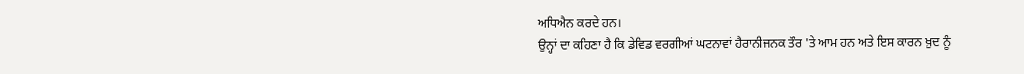ਅਧਿਐਨ ਕਰਦੇ ਹਨ।
ਉਨ੍ਹਾਂ ਦਾ ਕਹਿਣਾ ਹੈ ਕਿ ਡੇਵਿਡ ਵਰਗੀਆਂ ਘਟਨਾਵਾਂ ਹੈਰਾਨੀਜਨਕ ਤੌਰ 'ਤੇ ਆਮ ਹਨ ਅਤੇ ਇਸ ਕਾਰਨ ਖ਼ੁਦ ਨੂੰ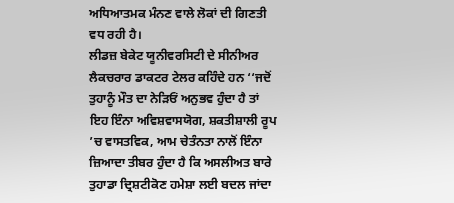ਅਧਿਆਤਮਕ ਮੰਨਣ ਵਾਲੇ ਲੋਕਾਂ ਦੀ ਗਿਣਤੀ ਵਧ ਰਹੀ ਹੈ।
ਲੀਡਜ਼ ਬੇਕੇਟ ਯੂਨੀਵਰਸਿਟੀ ਦੇ ਸੀਨੀਅਰ ਲੈਕਚਰਾਰ ਡਾਕਟਰ ਟੇਲਰ ਕਹਿੰਦੇ ਹਨ ‘‘ਜਦੋਂ ਤੁਹਾਨੂੰ ਮੌਤ ਦਾ ਨੇੜਿਓਂ ਅਨੁਭਵ ਹੁੰਦਾ ਹੈ ਤਾਂ ਇਹ ਇੰਨਾ ਅਵਿਸ਼ਵਾਸਯੋਗ, ਸ਼ਕਤੀਸ਼ਾਲੀ ਰੂਪ ’ਚ ਵਾਸਤਵਿਕ, ਆਮ ਚੇਤੰਨਤਾ ਨਾਲੋਂ ਇੰਨਾ ਜ਼ਿਆਦਾ ਤੀਬਰ ਹੁੰਦਾ ਹੈ ਕਿ ਅਸਲੀਅਤ ਬਾਰੇ ਤੁਹਾਡਾ ਦ੍ਰਿਸ਼ਟੀਕੋਣ ਹਮੇਸ਼ਾ ਲਈ ਬਦਲ ਜਾਂਦਾ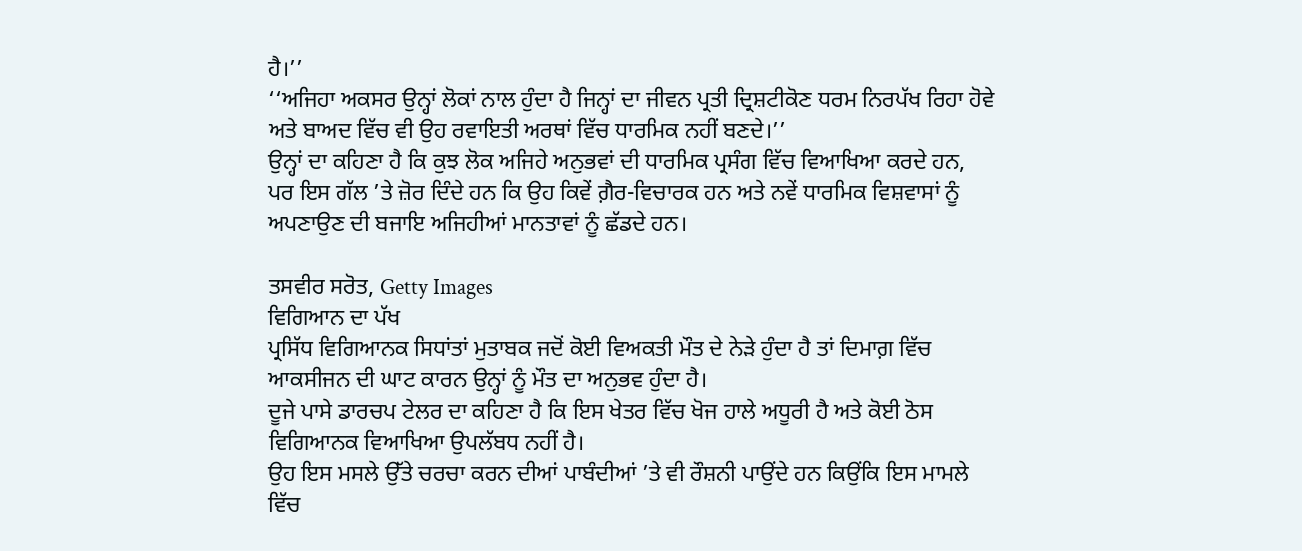ਹੈ।’’
‘‘ਅਜਿਹਾ ਅਕਸਰ ਉਨ੍ਹਾਂ ਲੋਕਾਂ ਨਾਲ ਹੁੰਦਾ ਹੈ ਜਿਨ੍ਹਾਂ ਦਾ ਜੀਵਨ ਪ੍ਰਤੀ ਦ੍ਰਿਸ਼ਟੀਕੋਣ ਧਰਮ ਨਿਰਪੱਖ ਰਿਹਾ ਹੋਵੇ ਅਤੇ ਬਾਅਦ ਵਿੱਚ ਵੀ ਉਹ ਰਵਾਇਤੀ ਅਰਥਾਂ ਵਿੱਚ ਧਾਰਮਿਕ ਨਹੀਂ ਬਣਦੇ।’’
ਉਨ੍ਹਾਂ ਦਾ ਕਹਿਣਾ ਹੈ ਕਿ ਕੁਝ ਲੋਕ ਅਜਿਹੇ ਅਨੁਭਵਾਂ ਦੀ ਧਾਰਮਿਕ ਪ੍ਰਸੰਗ ਵਿੱਚ ਵਿਆਖਿਆ ਕਰਦੇ ਹਨ, ਪਰ ਇਸ ਗੱਲ ’ਤੇ ਜ਼ੋਰ ਦਿੰਦੇ ਹਨ ਕਿ ਉਹ ਕਿਵੇਂ ਗ਼ੈਰ-ਵਿਚਾਰਕ ਹਨ ਅਤੇ ਨਵੇਂ ਧਾਰਮਿਕ ਵਿਸ਼ਵਾਸਾਂ ਨੂੰ ਅਪਣਾਉਣ ਦੀ ਬਜਾਇ ਅਜਿਹੀਆਂ ਮਾਨਤਾਵਾਂ ਨੂੰ ਛੱਡਦੇ ਹਨ।

ਤਸਵੀਰ ਸਰੋਤ, Getty Images
ਵਿਗਿਆਨ ਦਾ ਪੱਖ
ਪ੍ਰਸਿੱਧ ਵਿਗਿਆਨਕ ਸਿਧਾਂਤਾਂ ਮੁਤਾਬਕ ਜਦੋਂ ਕੋਈ ਵਿਅਕਤੀ ਮੌਤ ਦੇ ਨੇੜੇ ਹੁੰਦਾ ਹੈ ਤਾਂ ਦਿਮਾਗ਼ ਵਿੱਚ ਆਕਸੀਜਨ ਦੀ ਘਾਟ ਕਾਰਨ ਉਨ੍ਹਾਂ ਨੂੰ ਮੌਤ ਦਾ ਅਨੁਭਵ ਹੁੰਦਾ ਹੈ।
ਦੂਜੇ ਪਾਸੇ ਡਾਰਚਪ ਟੇਲਰ ਦਾ ਕਹਿਣਾ ਹੈ ਕਿ ਇਸ ਖੇਤਰ ਵਿੱਚ ਖੋਜ ਹਾਲੇ ਅਧੂਰੀ ਹੈ ਅਤੇ ਕੋਈ ਠੋਸ ਵਿਗਿਆਨਕ ਵਿਆਖਿਆ ਉਪਲੱਬਧ ਨਹੀਂ ਹੈ।
ਉਹ ਇਸ ਮਸਲੇ ਉੱਤੇ ਚਰਚਾ ਕਰਨ ਦੀਆਂ ਪਾਬੰਦੀਆਂ ’ਤੇ ਵੀ ਰੌਸ਼ਨੀ ਪਾਉਂਦੇ ਹਨ ਕਿਉਂਕਿ ਇਸ ਮਾਮਲੇ ਵਿੱਚ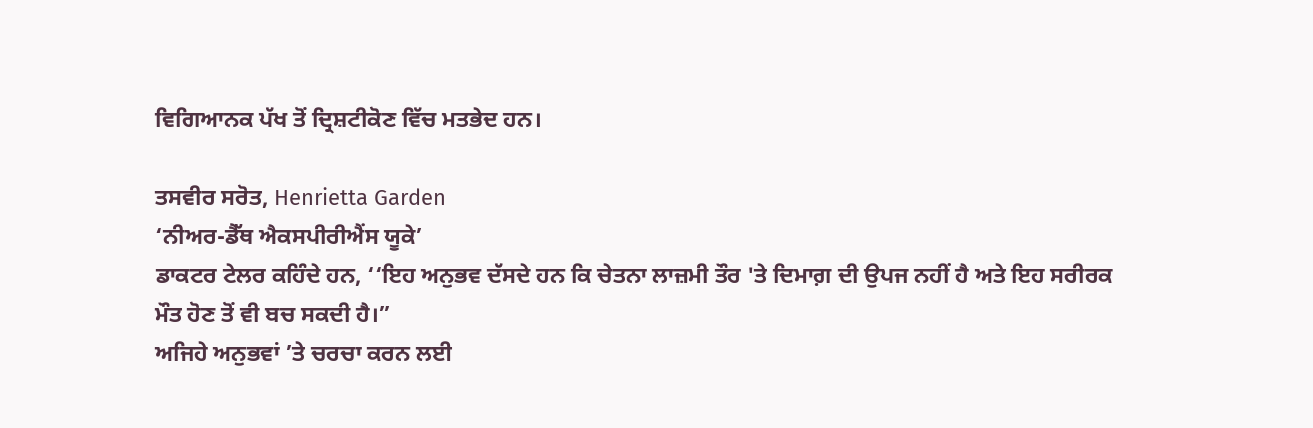ਵਿਗਿਆਨਕ ਪੱਖ ਤੋਂ ਦ੍ਰਿਸ਼ਟੀਕੋਣ ਵਿੱਚ ਮਤਭੇਦ ਹਨ।

ਤਸਵੀਰ ਸਰੋਤ, Henrietta Garden
‘ਨੀਅਰ-ਡੈੱਥ ਐਕਸਪੀਰੀਐਂਸ ਯੂਕੇ’
ਡਾਕਟਰ ਟੇਲਰ ਕਹਿੰਦੇ ਹਨ, ‘‘ਇਹ ਅਨੁਭਵ ਦੱਸਦੇ ਹਨ ਕਿ ਚੇਤਨਾ ਲਾਜ਼ਮੀ ਤੌਰ 'ਤੇ ਦਿਮਾਗ਼ ਦੀ ਉਪਜ ਨਹੀਂ ਹੈ ਅਤੇ ਇਹ ਸਰੀਰਕ ਮੌਤ ਹੋਣ ਤੋਂ ਵੀ ਬਚ ਸਕਦੀ ਹੈ।”
ਅਜਿਹੇ ਅਨੁਭਵਾਂ ’ਤੇ ਚਰਚਾ ਕਰਨ ਲਈ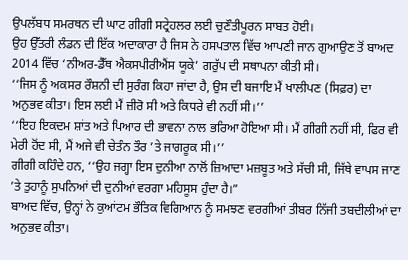ਉਪਲੱਬਧ ਸਮਰਥਨ ਦੀ ਘਾਟ ਗੀਗੀ ਸਟ੍ਰੇਹਲਰ ਲਈ ਚੁਣੌਤੀਪੂਰਨ ਸਾਬਤ ਹੋਈ।
ਉਹ ਉੱਤਰੀ ਲੰਡਨ ਦੀ ਇੱਕ ਅਦਾਕਾਰਾ ਹੈ ਜਿਸ ਨੇ ਹਸਪਤਾਲ ਵਿੱਚ ਆਪਣੀ ਜਾਨ ਗੁਆਉਣ ਤੋਂ ਬਾਅਦ 2014 ਵਿੱਚ ‘ਨੀਅਰ-ਡੈੱਥ ਐਕਸਪੀਰੀਐਂਸ ਯੂਕੇ’ ਗਰੁੱਪ ਦੀ ਸਥਾਪਨਾ ਕੀਤੀ ਸੀ।
‘‘ਜਿਸ ਨੂੰ ਅਕਸਰ ਰੌਸ਼ਨੀ ਦੀ ਸੁਰੰਗ ਕਿਹਾ ਜਾਂਦਾ ਹੈ, ਉਸ ਦੀ ਬਜਾਇ ਮੈਂ ਖਾਲੀਪਣ (ਸਿਫ਼ਰ) ਦਾ ਅਨੁਭਵ ਕੀਤਾ। ਇਸ ਲਈ ਮੈਂ ਜ਼ੀਰੋ ਸੀ ਅਤੇ ਕਿਧਰੇ ਵੀ ਨਹੀਂ ਸੀ।’’
‘‘ਇਹ ਇਕਦਮ ਸ਼ਾਂਤ ਅਤੇ ਪਿਆਰ ਦੀ ਭਾਵਨਾ ਨਾਲ ਭਰਿਆ ਹੋਇਆ ਸੀ। ਮੈਂ ਗੀਗੀ ਨਹੀਂ ਸੀ, ਫਿਰ ਵੀ ਮੇਰੀ ਹੋਂਦ ਸੀ, ਮੈਂ ਅਜੇ ਵੀ ਚੇਤੰਨ ਤੌਰ ’ਤੇ ਜਾਗਰੂਕ ਸੀ।’’
ਗੀਗੀ ਕਹਿੰਦੇ ਹਨ, ‘‘ਉਹ ਜਗ੍ਹਾ ਇਸ ਦੁਨੀਆ ਨਾਲੋਂ ਜ਼ਿਆਦਾ ਮਜ਼ਬੂਤ ਅਤੇ ਸੱਚੀ ਸੀ, ਜਿੱਥੇ ਵਾਪਸ ਜਾਣ ’ਤੇ ਤੁਹਾਨੂੰ ਸੁਪਨਿਆਂ ਦੀ ਦੁਨੀਆਂ ਵਰਗਾ ਮਹਿਸੂਸ ਹੁੰਦਾ ਹੈ।”
ਬਾਅਦ ਵਿੱਚ, ਉਨ੍ਹਾਂ ਨੇ ਕੁਆਂਟਮ ਭੌਤਿਕ ਵਿਗਿਆਨ ਨੂੰ ਸਮਝਣ ਵਰਗੀਆਂ ਤੀਬਰ ਨਿੱਜੀ ਤਬਦੀਲੀਆਂ ਦਾ ਅਨੁਭਵ ਕੀਤਾ।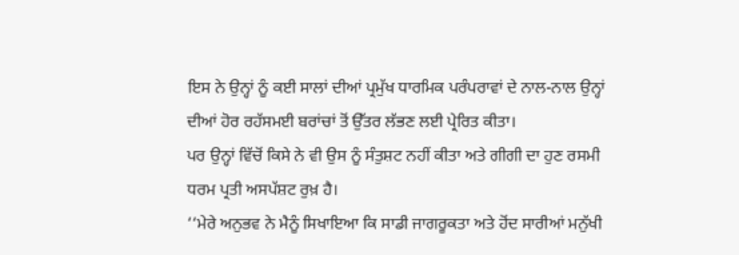ਇਸ ਨੇ ਉਨ੍ਹਾਂ ਨੂੰ ਕਈ ਸਾਲਾਂ ਦੀਆਂ ਪ੍ਰਮੁੱਖ ਧਾਰਮਿਕ ਪਰੰਪਰਾਵਾਂ ਦੇ ਨਾਲ-ਨਾਲ ਉਨ੍ਹਾਂ ਦੀਆਂ ਹੋਰ ਰਹੱਸਮਈ ਬਰਾਂਚਾਂ ਤੋਂ ਉੱਤਰ ਲੱਭਣ ਲਈ ਪ੍ਰੇਰਿਤ ਕੀਤਾ।
ਪਰ ਉਨ੍ਹਾਂ ਵਿੱਚੋਂ ਕਿਸੇ ਨੇ ਵੀ ਉਸ ਨੂੰ ਸੰਤੁਸ਼ਟ ਨਹੀਂ ਕੀਤਾ ਅਤੇ ਗੀਗੀ ਦਾ ਹੁਣ ਰਸਮੀ ਧਰਮ ਪ੍ਰਤੀ ਅਸਪੱਸ਼ਟ ਰੁਖ਼ ਹੈ।
‘‘ਮੇਰੇ ਅਨੁਭਵ ਨੇ ਮੈਨੂੰ ਸਿਖਾਇਆ ਕਿ ਸਾਡੀ ਜਾਗਰੂਕਤਾ ਅਤੇ ਹੋਂਦ ਸਾਰੀਆਂ ਮਨੁੱਖੀ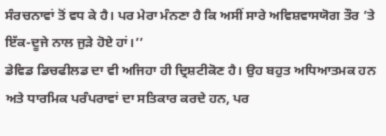ਸੰਰਚਨਾਵਾਂ ਤੋਂ ਵਧ ਕੇ ਹੈ। ਪਰ ਮੇਰਾ ਮੰਨਣਾ ਹੈ ਕਿ ਅਸੀਂ ਸਾਰੇ ਅਵਿਸ਼ਵਾਸਯੋਗ ਤੌਰ ’ਤੇ ਇੱਕ-ਦੂਜੇ ਨਾਲ ਜੁੜੇ ਹੋਏ ਹਾਂ।’’
ਡੇਵਿਡ ਡਿਚਫੀਲਡ ਦਾ ਵੀ ਅਜਿਹਾ ਹੀ ਦ੍ਰਿਸ਼ਟੀਕੋਣ ਹੈ। ਉਹ ਬਹੁਤ ਅਧਿਆਤਮਕ ਹਨ ਅਤੇ ਧਾਰਮਿਕ ਪਰੰਪਰਾਵਾਂ ਦਾ ਸਤਿਕਾਰ ਕਰਦੇ ਹਨ, ਪਰ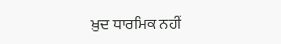ਖ਼ੁਦ ਧਾਰਮਿਕ ਨਹੀਂ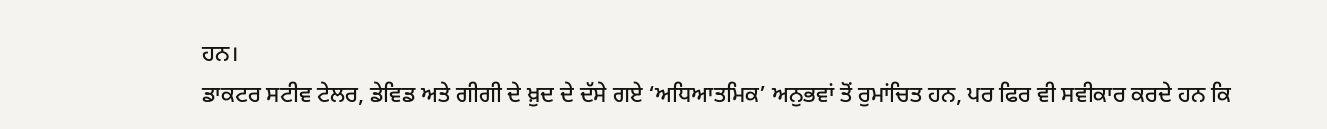ਹਨ।
ਡਾਕਟਰ ਸਟੀਵ ਟੇਲਰ, ਡੇਵਿਡ ਅਤੇ ਗੀਗੀ ਦੇ ਖ਼ੁਦ ਦੇ ਦੱਸੇ ਗਏ ‘ਅਧਿਆਤਮਿਕ’ ਅਨੁਭਵਾਂ ਤੋਂ ਰੁਮਾਂਚਿਤ ਹਨ, ਪਰ ਫਿਰ ਵੀ ਸਵੀਕਾਰ ਕਰਦੇ ਹਨ ਕਿ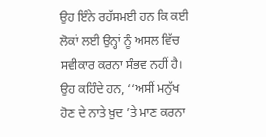ਉਹ ਇੰਨੇ ਰਹੱਸਮਈ ਹਨ ਕਿ ਕਈ ਲੋਕਾਂ ਲਈ ਉਨ੍ਹਾਂ ਨੂੰ ਅਸਲ ਵਿੱਚ ਸਵੀਕਾਰ ਕਰਨਾ ਸੰਭਵ ਨਹੀਂ ਹੈ।
ਉਹ ਕਹਿੰਦੇ ਹਨ, ‘‘ਅਸੀਂ ਮਨੁੱਖ ਹੋਣ ਦੇ ਨਾਤੇ ਖ਼ੁਦ ’ਤੇ ਮਾਣ ਕਰਨਾ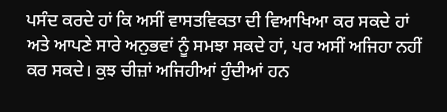ਪਸੰਦ ਕਰਦੇ ਹਾਂ ਕਿ ਅਸੀਂ ਵਾਸਤਵਿਕਤਾ ਦੀ ਵਿਆਖਿਆ ਕਰ ਸਕਦੇ ਹਾਂ ਅਤੇ ਆਪਣੇ ਸਾਰੇ ਅਨੁਭਵਾਂ ਨੂੰ ਸਮਝਾ ਸਕਦੇ ਹਾਂ, ਪਰ ਅਸੀਂ ਅਜਿਹਾ ਨਹੀਂ ਕਰ ਸਕਦੇ। ਕੁਝ ਚੀਜ਼ਾਂ ਅਜਿਹੀਆਂ ਹੁੰਦੀਆਂ ਹਨ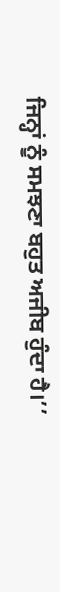ਜਿਨ੍ਹਾਂ ਨੂੰ ਸਮਝਣਾ ਬਹੁਤ ਅਜੀਬ ਹੁੰਦਾ ਹੈ।’’